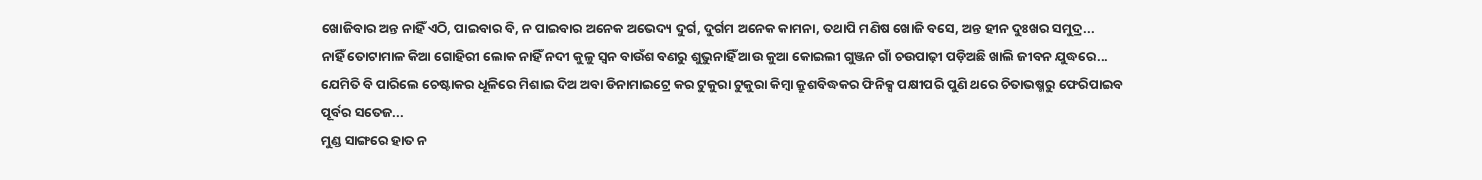ଖୋଜିବାର ଅନ୍ତ ନାହିଁ ଏଠି, ପାଇବାର ବି, ନ ପାଇବାର ଅନେକ ଅଭେଦ୍ୟ ଦୁର୍ଗ, ଦୁର୍ଗମ ଅନେକ କାମନା, ତଥାପି ମଣିଷ ଖୋଜି ବସେ, ଅନ୍ତ ହୀନ ଦୁଃଖର ସମୁଦ୍ର...
ନାହିଁ ତୋଟାମାଳ କିଆ ଗୋହିରୀ ଲୋକ ନାହିଁ ନଦୀ କୁଳୁ ସ୍ୱନ ବାଉଁଶ ବଣରୁ ଶୁଭୁନାହିଁ ଆଉ କୁଆ କୋଇଲୀ ଗୁଞ୍ଜନ ଗାଁ ଚଉପାଢ଼ୀ ପଡ଼ିଅଛି ଖାଲି ଜୀବନ ଯୁଦ୍ଧରେ...
ଯେମିତି ବି ପାରିଲେ ଚେଷ୍ଟାକର ଧୂଳିରେ ମିଶାଇ ଦିଅ ଅବା ଡିନାମାଇଟ୍ରେ କର ଟୁକୁରା ଟୁକୁରା କିମ୍ୱା କ୍ରୁଶବିଦ୍ଧକର ଫିନିକ୍ସ ପକ୍ଷୀପରି ପୁଣି ଥରେ ଚିତାଭଷ୍ମରୁ ଫେରିପାଇବ ପୂର୍ବର ସତେଜ...
ମୁଣ୍ଡ ସାଙ୍ଗରେ ହାତ ନ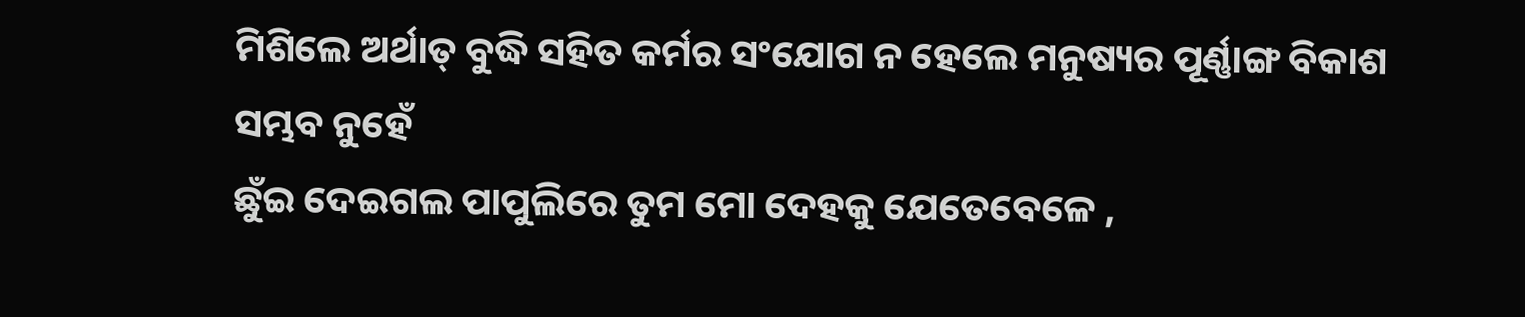ମିଶିଲେ ଅର୍ଥାତ୍ ବୁଦ୍ଧି ସହିତ କର୍ମର ସଂଯୋଗ ନ ହେଲେ ମନୁଷ୍ୟର ପୂର୍ଣ୍ଣାଙ୍ଗ ବିକାଶ ସମ୍ଭବ ନୁହେଁ
ଛୁଁଇ ଦେଇଗଲ ପାପୁଲିରେ ତୁମ ମୋ ଦେହକୁ ଯେତେବେଳେ ,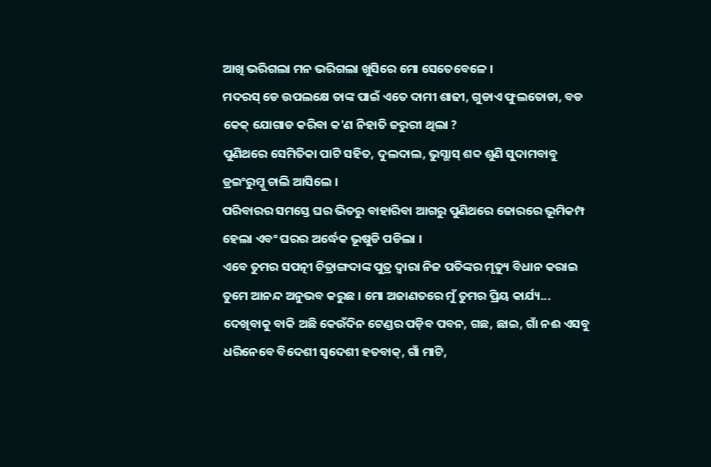ଆଖି ଭରିଗଲା ମନ ଭରିଗଲା ଖୁସିରେ ମୋ ସେତେବେଳେ ।
ମଦରସ୍ ଡେ ଉପଲକ୍ଷେ ତାଙ୍କ ପାଇଁ ଏତେ ଦାମୀ ଶାଢୀ, ଗୁଡାଏ ଫୁଲତୋଡା, ବଡ କେକ୍ ଯୋଗାଡ କରିବା କ'ଣ ନିହାତି ଜରୁରୀ ଥିଲା ?
ପୁଣିଥରେ ସେମିତିକା ପାଟି ସହିତ, ଦୁଲଦାଲ, ଭୁସ୍ଭାସ୍ ଶବ୍ଦ ଶୁଣି ସୁଦାମବାବୁ ଡ୍ରଇଂରୁମ୍କୁ ଚାଲି ଆସିଲେ ।
ପରିବାରର ସମସ୍ତେ ଘର ଭିତରୁ ବାହାରିବା ଆଗରୁ ପୁଣିଥରେ ଜୋରରେ ଭୂମିକମ୍ପ ହେଲା ଏବଂ ଘରର ଅର୍ଦ୍ଧେକ ଭୂଷୁଡି ପଡିଲା ।
ଏବେ ତୁମର ସପତ୍ନୀ ଚିତ୍ରାଙ୍ଗଦାଙ୍କ ପୁତ୍ର ଦ୍ୱାରା ନିଜ ପତିଙ୍କର ମୃତ୍ୟୁ ବିଧାନ କରାଇ ତୁମେ ଆନନ୍ଦ ଅନୁଭବ କରୁଛ । ମୋ ଅଜାଣତରେ ମୁଁ ତୁମର ପ୍ରିୟ କାର୍ଯ୍ୟ...
ଦେଖିବାକୁ ବାକି ଅଛି କେଉଁଦିନ ଟେଣ୍ଡର ପଡ଼ିବ ପବନ, ଗଛ, ଛାଇ, ଗାଁ ନଈ ଏସବୁ ଧରିନେବେ ବିଦେଶୀ ସ୍ୱଦେଶୀ ହତବାକ୍, ଗାଁ ମାଟି,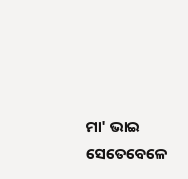ମା' ଭାଇ ସେତେବେଳେ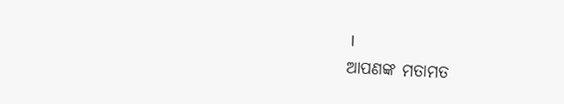।
ଆପଣଙ୍କ ମତାମତ